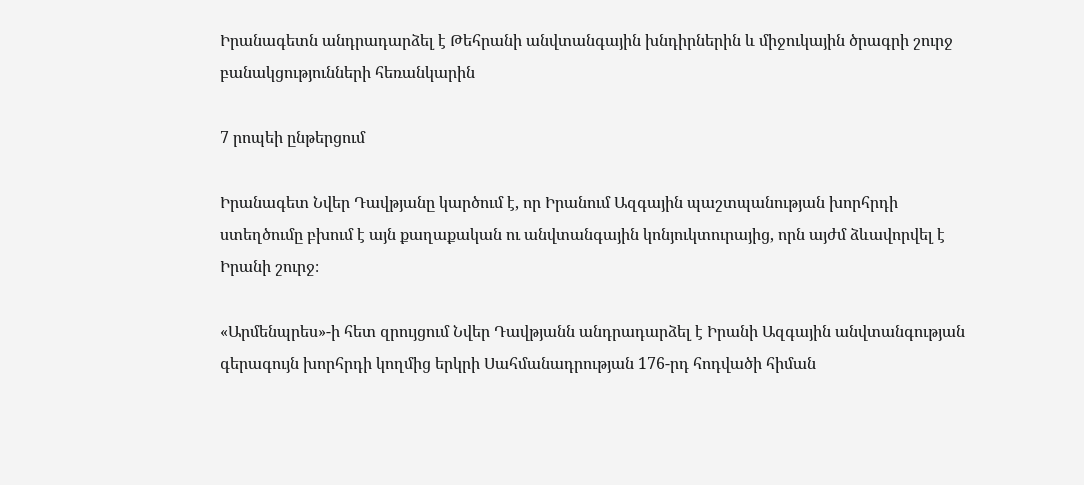Իրանագետն անդրադարձել է Թեհրանի անվտանգային խնդիրներին և միջուկային ծրագրի շուրջ բանակցությունների հեռանկարին

7 րոպեի ընթերցում

Իրանագետ Նվեր Դավթյանը կարծում է, որ Իրանում Ազգային պաշտպանության խորհրդի ստեղծումը բխում է այն քաղաքական ու անվտանգային կոնյուկտուրայից, որն այժմ ձևավորվել է Իրանի շուրջ։

«Արմենպրես»-ի հետ զրույցում Նվեր Դավթյանն անդրադարձել է Իրանի Ազգային անվտանգության գերագույն խորհրդի կողմից երկրի Սահմանադրության 176-րդ հոդվածի հիման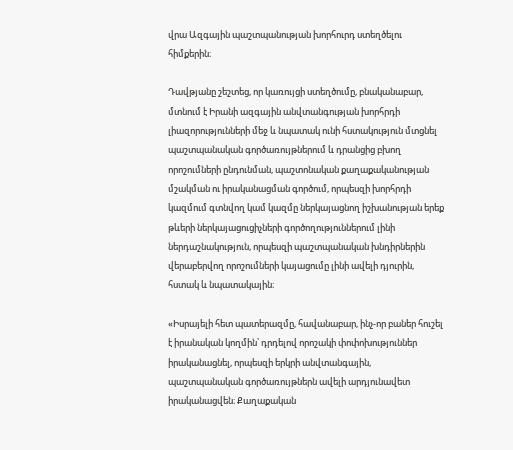վրա Ազգային պաշտպանության խորհուրդ ստեղծելու հիմքերին։

Դավթյանը շեշտեց, որ կառույցի ստեղծումը, բնականաբար, մտնում է Իրանի ազգային անվտանգության խորհրդի լիազորությունների մեջ և նպատակ ունի հստակություն մտցնել պաշտպանական գործառույթներում և դրանցից բխող որոշումների ընդունման, պաշտոնական քաղաքականության մշակման ու իրականացման գործում, որպեսզի խորհրդի կազմում գտնվող կամ կազմը ներկայացնող իշխանության երեք թևերի ներկայացուցիչների գործողություններում լինի ներդաշնակություն, որպեսզի պաշտպանական խնդիրներին վերաբերվող որոշումների կայացումը լինի ավելի դյուրին, հստակ և նպատակային։

«Իսրայելի հետ պատերազմը, հավանաբար, ինչ-որ բաներ հուշել է իրանական կողմին՝ դրդելով որոշակի փոփոխություններ իրականացնել, որպեսզի երկրի անվտանգային, պաշտպանական գործառույթներն ավելի արդյունավետ իրականացվեն։ Քաղաքական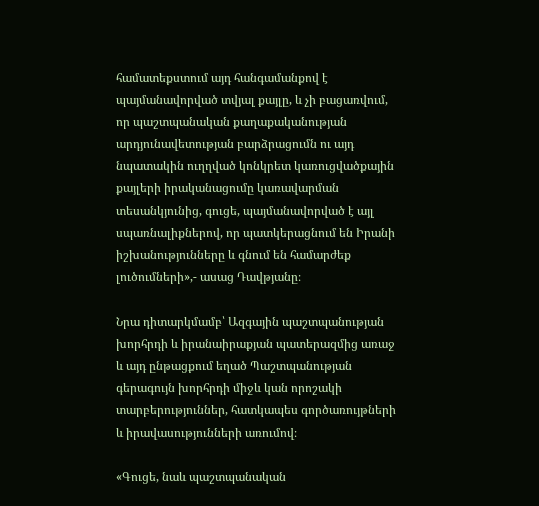համատեքստում այդ հանգամանքով է պայմանավորված տվյալ քայլը, և չի բացառվում, որ պաշտպանական քաղաքականության արդյունավետության բարձրացումն ու այդ նպատակին ուղղված կոնկրետ կառուցվածքային քայլերի իրականացումը կառավարման տեսանկյունից, գուցե, պայմանավորված է այլ սպառնալիքներով, որ պատկերացնում են Իրանի իշխանությունները և գնում են համարժեք լուծումների»,- ասաց Դավթյանը։

Նրա դիտարկմամբ՝ Ազգային պաշտպանության խորհրդի և իրանաիրաքյան պատերազմից առաջ և այդ ընթացքում եղած Պաշտպանության գերագույն խորհրդի միջև կան որոշակի տարբերություններ, հատկապես գործառույթների և իրավասությունների առումով։

«Գուցե, նաև պաշտպանական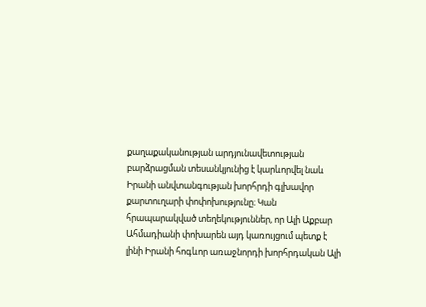քաղաքականության արդյունավետության բարձրացման տեսանկյունից է կարևորվել նաև Իրանի անվտանգության խորհրդի գլխավոր քարտուղարի փոփոխությունը։ Կան հրապարակված տեղեկություններ, որ Ալի Աքբար  Ահմադիանի փոխարեն այդ կառույցում պետք է լինի Իրանի հոգևոր առաջնորդի խորհրդական Ալի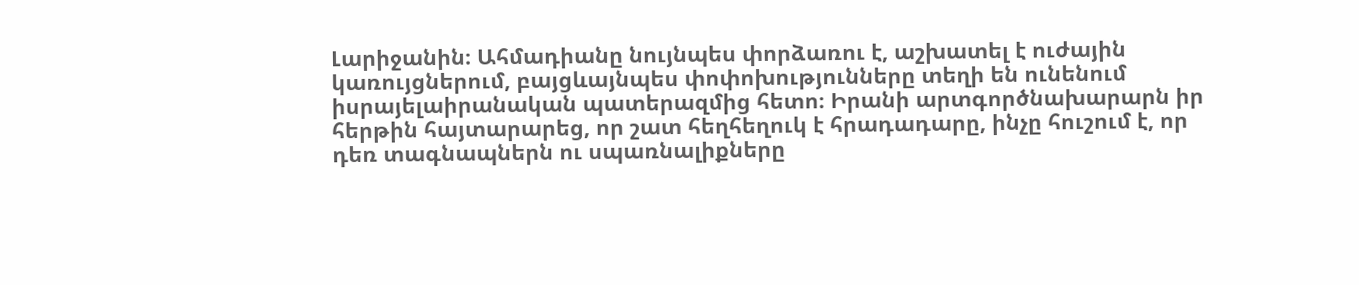Լարիջանին։ Ահմադիանը նույնպես փորձառու է, աշխատել է ուժային կառույցներում, բայցևայնպես փոփոխությունները տեղի են ունենում իսրայելաիրանական պատերազմից հետո։ Իրանի արտգործնախարարն իր հերթին հայտարարեց, որ շատ հեղհեղուկ է հրադադարը, ինչը հուշում է, որ դեռ տագնապներն ու սպառնալիքները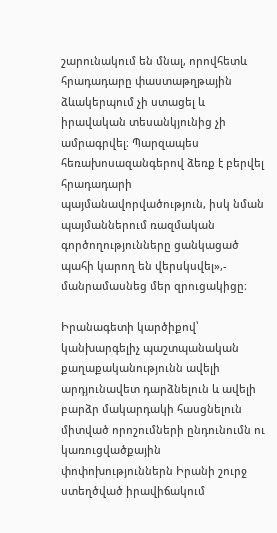շարունակում են մնալ, որովհետև հրադադարը փաստաթղթային ձևակերպում չի ստացել և իրավական տեսանկյունից չի ամրագրվել։ Պարզապես հեռախոսազանգերով ձեռք է բերվել հրադադարի պայմանավորվածություն, իսկ նման պայմաններում ռազմական գործողությունները ցանկացած պահի կարող են վերսկսվել»,- մանրամասնեց մեր զրուցակիցը։

Իրանագետի կարծիքով՝ կանխարգելիչ պաշտպանական քաղաքականությունն ավելի արդյունավետ դարձնելուն և ավելի բարձր մակարդակի հասցնելուն միտված որոշումների ընդունումն ու կառուցվածքային փոփոխություններն Իրանի շուրջ ստեղծված իրավիճակում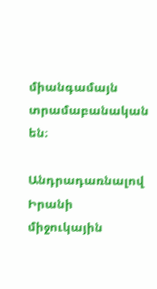միանգամայն տրամաբանական են։

Անդրադառնալով Իրանի միջուկային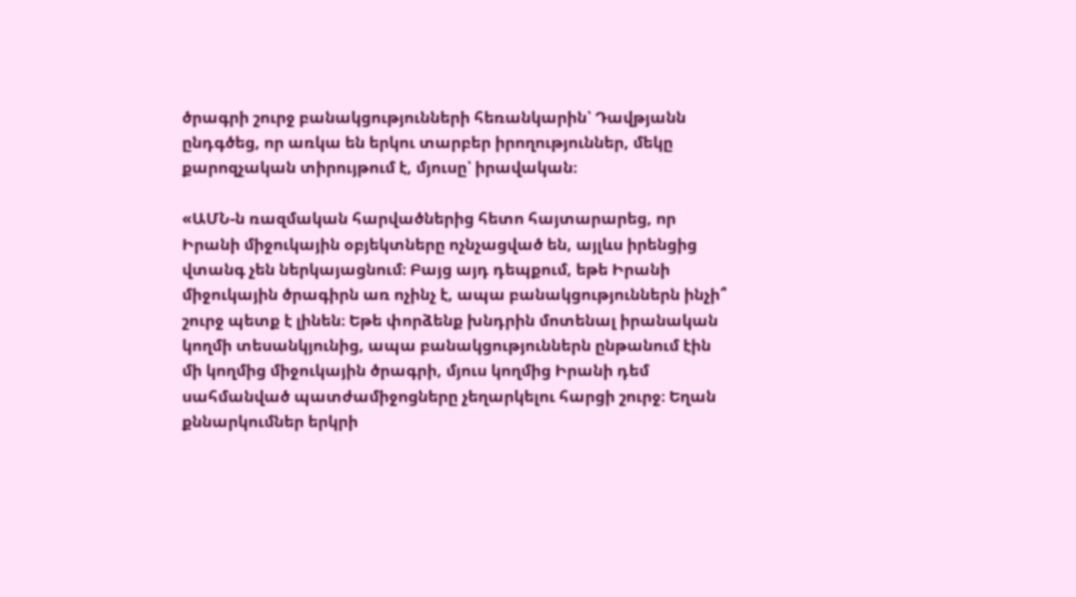ծրագրի շուրջ բանակցությունների հեռանկարին՝ Դավթյանն ընդգծեց, որ առկա են երկու տարբեր իրողություններ, մեկը քարոզչական տիրույթում է, մյուսը՝ իրավական։

«ԱՄՆ-ն ռազմական հարվածներից հետո հայտարարեց, որ Իրանի միջուկային օբյեկտները ոչնչացված են, այլևս իրենցից վտանգ չեն ներկայացնում։ Բայց այդ դեպքում, եթե Իրանի միջուկային ծրագիրն առ ոչինչ է, ապա բանակցություններն ինչի՞ շուրջ պետք է լինեն։ Եթե փորձենք խնդրին մոտենալ իրանական կողմի տեսանկյունից, ապա բանակցություններն ընթանում էին մի կողմից միջուկային ծրագրի, մյուս կողմից Իրանի դեմ սահմանված պատժամիջոցները չեղարկելու հարցի շուրջ։ Եղան քննարկումներ երկրի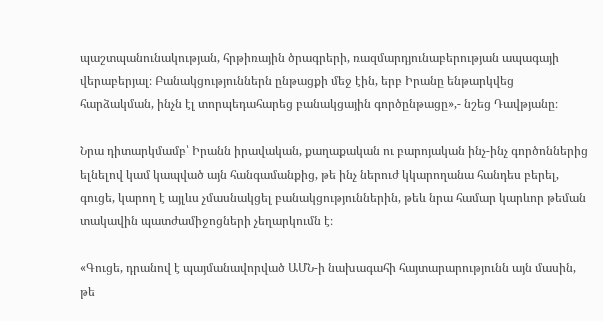պաշտպանունակության, հրթիռային ծրագրերի, ռազմարդյունաբերության ապագայի վերաբերյալ։ Բանակցություններն ընթացքի մեջ էին, երբ Իրանը ենթարկվեց հարձակման, ինչն էլ տորպեդահարեց բանակցային գործընթացը»,- նշեց Դավթյանը։

Նրա դիտարկմամբ՝ Իրանն իրավական, քաղաքական ու բարոյական ինչ-ինչ գործոններից ելնելով կամ կապված այն հանգամանքից, թե ինչ ներուժ կկարողանա հանդես բերել, գուցե, կարող է այլևս չմասնակցել բանակցություններին, թեև նրա համար կարևոր թեման տակավին պատժամիջոցների չեղարկումն է։

«Գուցե, դրանով է պայմանավորված ԱՄՆ-ի նախագահի հայտարարությունն այն մասին, թե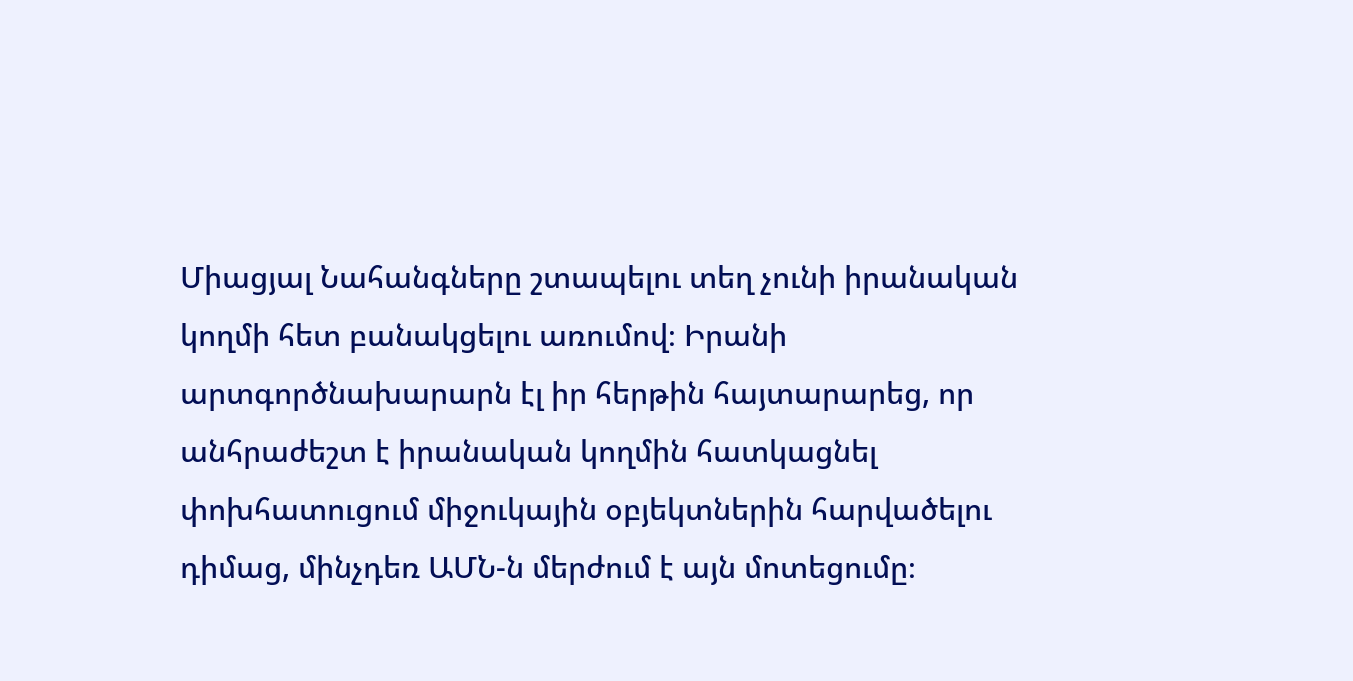Միացյալ Նահանգները շտապելու տեղ չունի իրանական կողմի հետ բանակցելու առումով։ Իրանի արտգործնախարարն էլ իր հերթին հայտարարեց, որ անհրաժեշտ է իրանական կողմին հատկացնել փոխհատուցում միջուկային օբյեկտներին հարվածելու դիմաց, մինչդեռ ԱՄՆ-ն մերժում է այն մոտեցումը։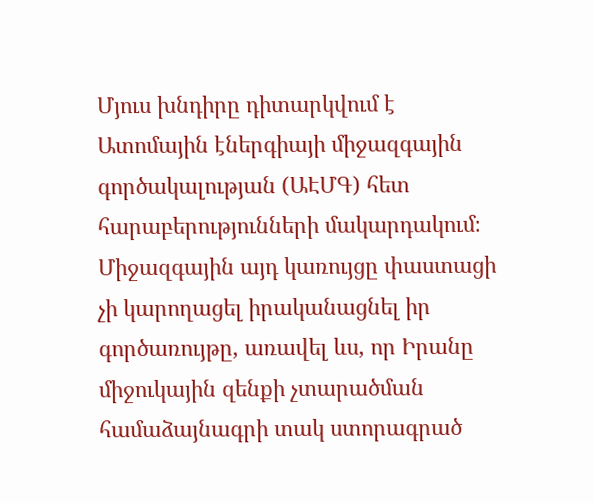Մյուս խնդիրը դիտարկվում է Ատոմային էներգիայի միջազգային գործակալության (ԱԷՄԳ) հետ հարաբերությունների մակարդակում։ Միջազգային այդ կառույցը փաստացի չի կարողացել իրականացնել իր գործառույթը, առավել ևս, որ Իրանը միջուկային զենքի չտարածման համաձայնագրի տակ ստորագրած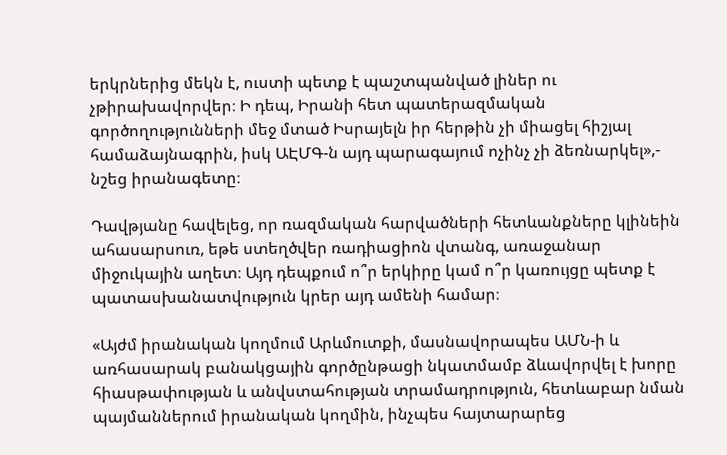երկրներից մեկն է, ուստի պետք է պաշտպանված լիներ ու չթիրախավորվեր։ Ի դեպ, Իրանի հետ պատերազմական գործողությունների մեջ մտած Իսրայելն իր հերթին չի միացել հիշյալ համաձայնագրին, իսկ ԱԷՄԳ-ն այդ պարագայում ոչինչ չի ձեռնարկել»,- նշեց իրանագետը։

Դավթյանը հավելեց, որ ռազմական հարվածների հետևանքները կլինեին ահասարսուռ, եթե ստեղծվեր ռադիացիոն վտանգ, առաջանար միջուկային աղետ։ Այդ դեպքում ո՞ր երկիրը կամ ո՞ր կառույցը պետք է պատասխանատվություն կրեր այդ ամենի համար։

«Այժմ իրանական կողմում Արևմուտքի, մասնավորապես ԱՄՆ-ի և առհասարակ բանակցային գործընթացի նկատմամբ ձևավորվել է խորը հիասթափության և անվստահության տրամադրություն, հետևաբար նման պայմաններում իրանական կողմին, ինչպես հայտարարեց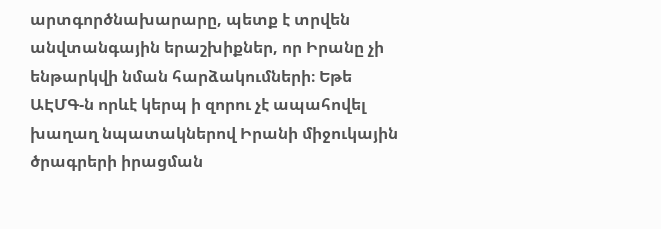արտգործնախարարը, պետք է տրվեն անվտանգային երաշխիքներ, որ Իրանը չի ենթարկվի նման հարձակումների։ Եթե ԱԷՄԳ-ն որևէ կերպ ի զորու չէ ապահովել խաղաղ նպատակներով Իրանի միջուկային ծրագրերի իրացման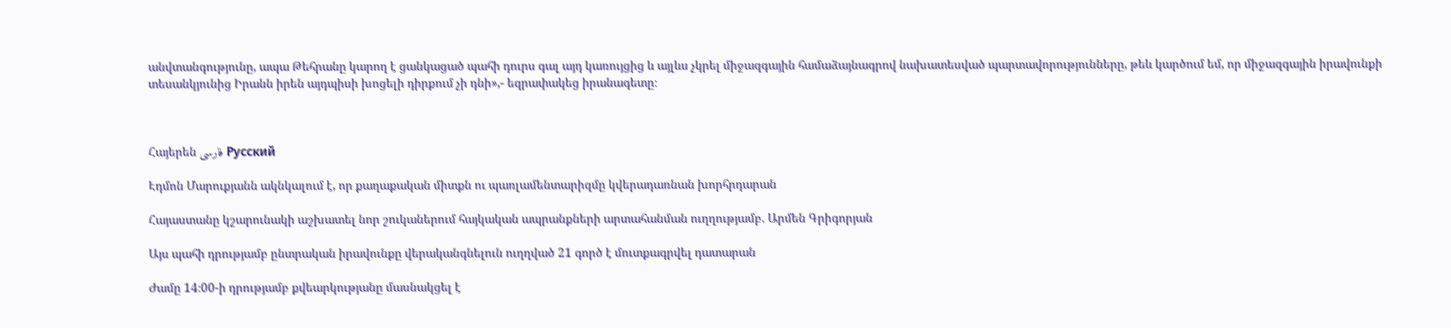անվտանգությունը, ապա Թեհրանը կարող է ցանկացած պահի դուրս գալ այդ կառույցից և այլևս չկրել միջազգային համաձայնագրով նախատեսված պարտավորությունները, թեև կարծում եմ, որ միջազգային իրավունքի տեսանկյունից Իրանն իրեն այդպիսի խոցելի դիրքում չի դնի»,- եզրափակեց իրանագետը։



Հայերեն فارسی Русский

Էդմոն Մարուքյանն ակնկալում է, որ քաղաքական միտքն ու պառլամենտարիզմը կվերադառնան խորհրդարան

Հայաստանը կշարունակի աշխատել նոր շուկաներում հայկական ապրանքների արտահանման ուղղությամբ. Արմեն Գրիգորյան

Այս պահի դրությամբ ընտրական իրավունքը վերականգնելուն ուղղված 21 գործ է մուտքագրվել դատարան

Ժամը 14։00-ի դրությամբ քվեարկությանը մասնակցել է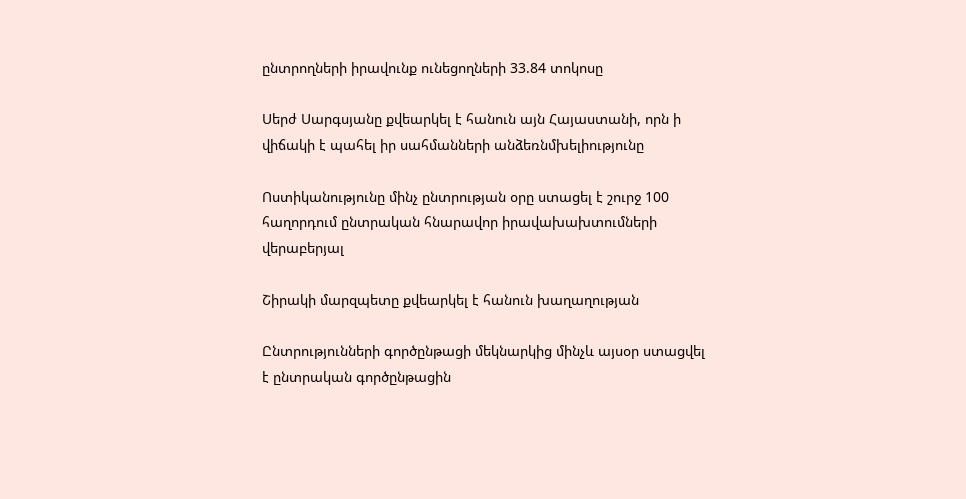ընտրողների իրավունք ունեցողների 33.84 տոկոսը

Սերժ Սարգսյանը քվեարկել է հանուն այն Հայաստանի, որն ի վիճակի է պահել իր սահմանների անձեռնմխելիությունը

Ոստիկանությունը մինչ ընտրության օրը ստացել է շուրջ 100 հաղորդում ընտրական հնարավոր իրավախախտումների վերաբերյալ

Շիրակի մարզպետը քվեարկել է հանուն խաղաղության

Ընտրությունների գործընթացի մեկնարկից մինչև այսօր ստացվել է ընտրական գործընթացին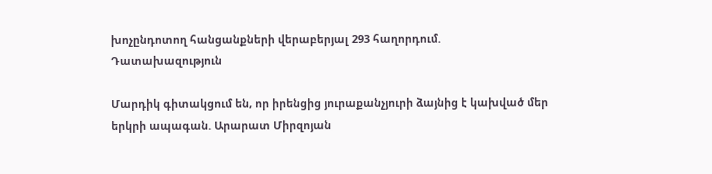խոչընդոտող հանցանքների վերաբերյալ 293 հաղորդում. Դատախազություն

Մարդիկ գիտակցում են, որ իրենցից յուրաքանչյուրի ձայնից է կախված մեր երկրի ապագան. Արարատ Միրզոյան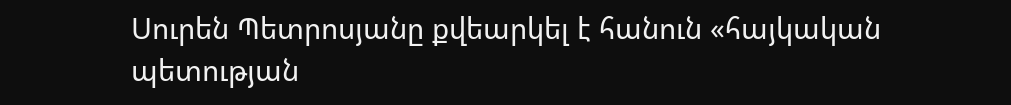Սուրեն Պետրոսյանը քվեարկել է հանուն «հայկական պետության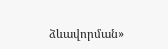ձևավորման»